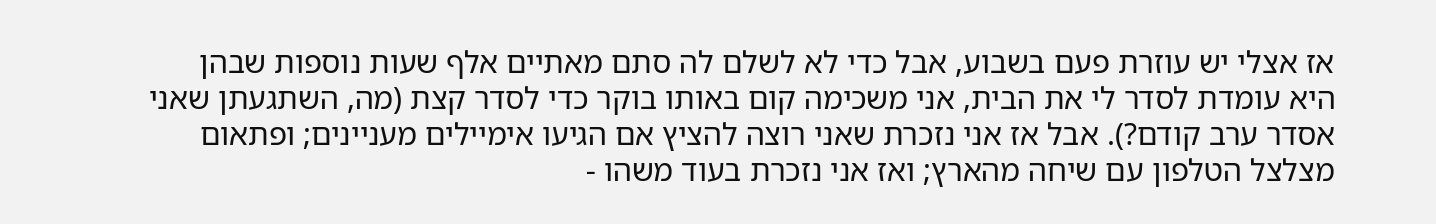אז אצלי יש עוזרת פעם בשבוע, אבל כדי לא לשלם לה סתם מאתיים אלף שעות נוספות שבהן היא עומדת לסדר לי את הבית, אני משכימה קום באותו בוקר כדי לסדר קצת (מה, השתגעתן שאני אסדר ערב קודם?). אבל אז אני נזכרת שאני רוצה להציץ אם הגיעו אימיילים מעניינים; ופתאום מצלצל הטלפון עם שיחה מהארץ; ואז אני נזכרת בעוד משהו -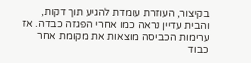בקיצור, העוזרת עומדת להגיע תוך דקות, והבית עדיין נראה כמו אחרי הפגזה כבדה. אז ערימות הכביסה מוצאות את מקומת אחר כבוד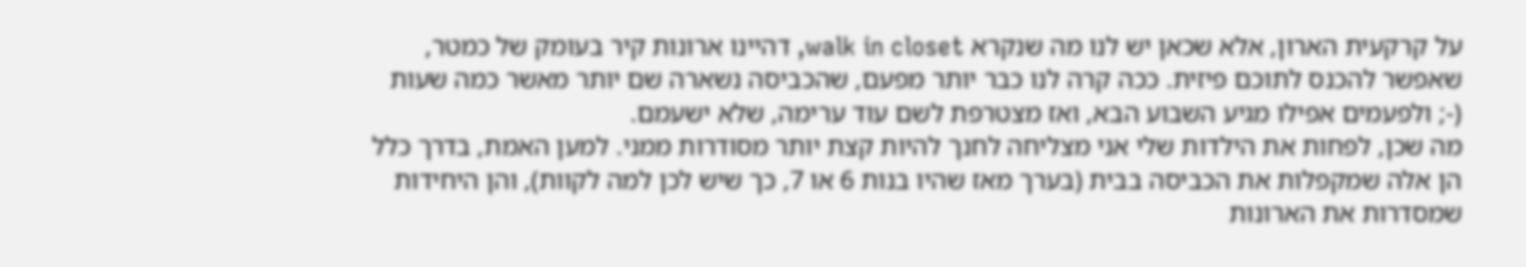על קרקעית הארון, אלא שכאן יש לנו מה שנקרא walk in closet, דהיינו ארונות קיר בעומק של כמטר, שאפשר להכנס לתוכם פיזית. ככה קרה לנו כבר יותר מפעם, שהכביסה נשארה שם יותר מאשר כמה שעות (-; ולפעמים אפילו מגיע השבוע הבא, ואז מצטרפת לשם עוד ערימה, שלא ישעמם.
מה שכן, לפחות את הילדות שלי אני מצליחה לחנך להיות קצת יותר מסודרות ממני. למען האמת, בדרך כלל הן אלה שמקפלות את הכביסה בבית (בערך מאז שהיו בנות 6 או 7, כך שיש לכן למה לקוות), והן היחידות שמסדרות את הארונות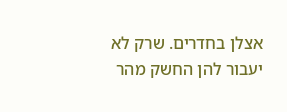אצלן בחדרים. שרק לא יעבור להן החשק מהר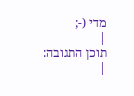מדי (-;
|
תוכן התגובה:
|